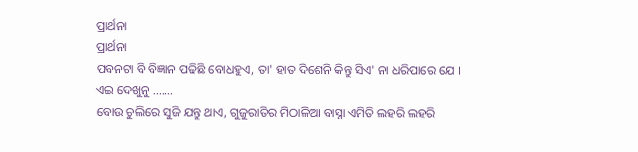ପ୍ରାର୍ଥନା
ପ୍ରାର୍ଥନା
ପବନଟା ବି ବିଜ୍ଞାନ ପଢିଛି ବୋଧହୁଏ, ତା' ହାତ ଦିଶେନି କିନ୍ତୁ ସିଏ' ନା ଧରିପାରେ ଯେ । ଏଇ ଦେଖୁନୁ .......
ବୋଉ ଚୁଲିରେ ସୁଜି ଯନ୍ତୁ ଥାଏ, ଗୁଜୁରାତିର ମିଠାଳିଆ ବାସ୍ନା ଏମିତି ଲହରି ଲହରି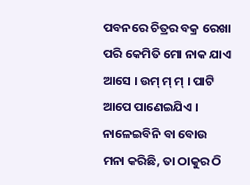ପବନରେ ଚିତ୍ରର ବକ୍ର ରେଖା ପରି କେମିତି ମୋ ନାକ ଯାଏ ଆସେ । ଉମ୍ ମ୍ ମ୍ । ପାଟି ଆପେ ପାଣେଇଯିଏ । ନାଳେଇବିନି ବା ବୋଉ ମନା କରିଛି, ତା ଠାକୁର ଠି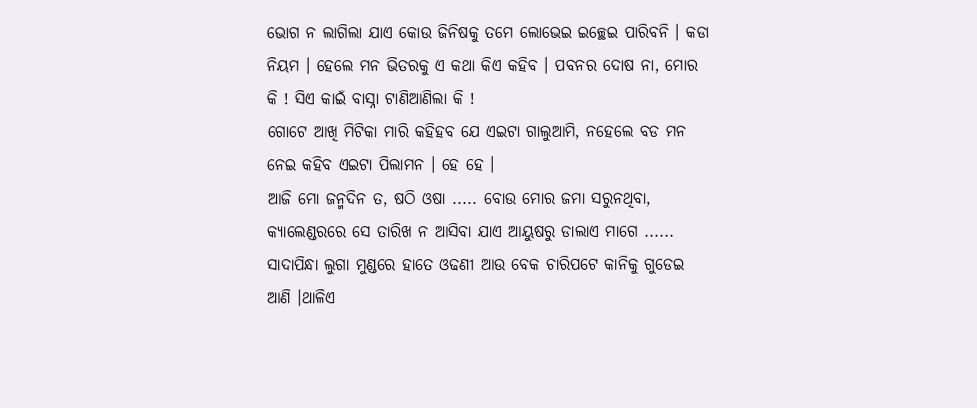ଭୋଗ ନ ଲାଗିଲା ଯାଏ କୋଉ ଜିନିଷକୁ ତମେ ଲୋଭେଇ ଇଚ୍ଛେଇ ପାରିବନି । କଡା ନିୟମ । ହେଲେ ମନ ଭିତରକୁ ଏ କଥା କିଏ କହିବ । ପବନର ଦୋଷ ନା, ମୋର କି ! ସିଏ କାଇଁ ବାସ୍ନା ଟାଣିଆଣିଲା କି !
ଗୋଟେ ଆଖି ମିଟିକା ମାରି କହିହବ ଯେ ଏଇଟା ଗାଲୁଆମି, ନହେଲେ ବଡ ମନ ନେଇ କହିବ ଏଇଟା ପିଲାମନ । ହେ ହେ ।
ଆଜି ମୋ ଜନ୍ମଦିନ ତ, ଷଠି ଓଷା ..... ବୋଉ ମୋର ଜମା ସରୁନଥିବା, କ୍ୟାଲେଣ୍ଡରରେ ସେ ତାରିଖ ନ ଆସିବା ଯାଏ ଆୟୁଷରୁ ଡାଲାଏ ମାଗେ ...... ସାଦାପିନ୍ଧା ଲୁଗା ମୁଣ୍ଡରେ ହାତେ ଓଢଣୀ ଆଉ ବେକ ଚାରିପଟେ କାନିକୁ ଗୁଡେଇ ଆଣି ।ଥାଳିଏ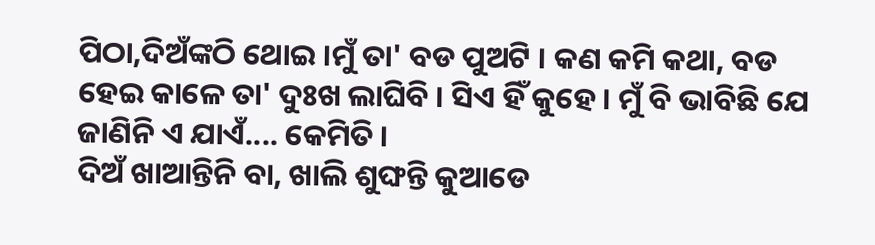ପିଠା,ଦିଅଁଙ୍କଠି ଥୋଇ ।ମୁଁ ତା' ବଡ ପୁଅଟି । କଣ କମି କଥା, ବଡ ହେଇ କାଳେ ତା' ଦୁଃଖ ଲାଘିବି । ସିଏ ହିଁ କୁହେ । ମୁଁ ବି ଭାବିଛି ଯେ ଜାଣିନି ଏ ଯାଏଁ.... କେମିତି ।
ଦିଅଁ ଖାଆନ୍ତିନି ବା, ଖାଲି ଶୁଙ୍ଘନ୍ତି କୁଆଡେ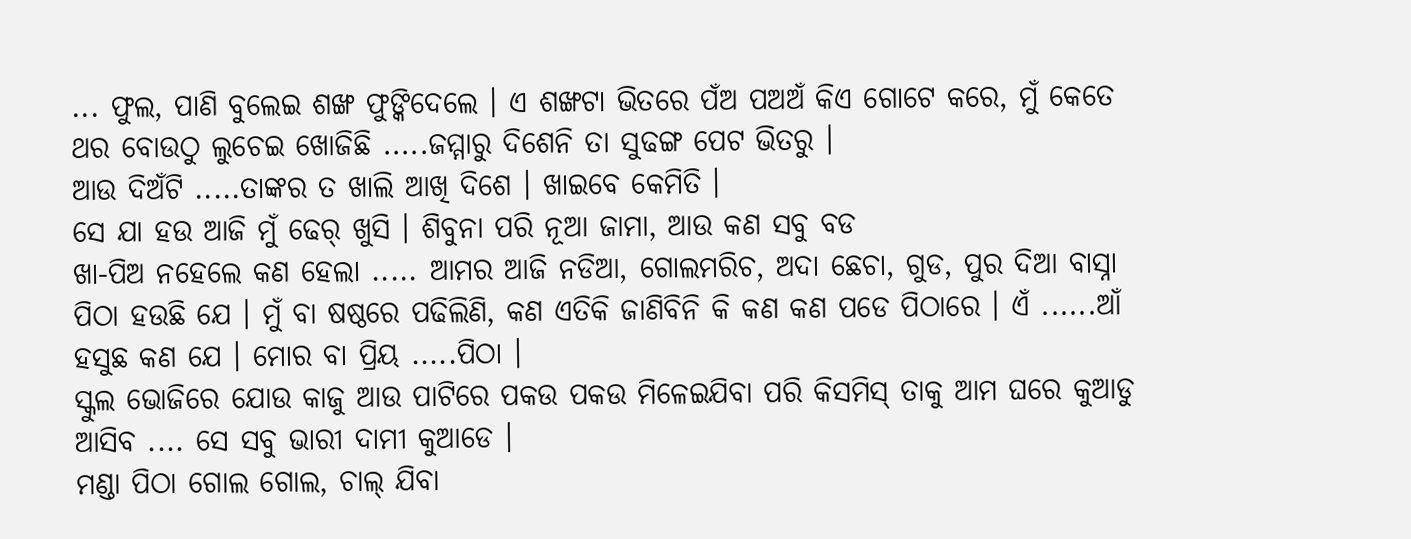... ଫୁଲ, ପାଣି ବୁଲେଇ ଶଙ୍ଖ ଫୁଙ୍କିଦେଲେ । ଏ ଶଙ୍ଖଟା ଭିତରେ ପଁଅ ପଅଅଁ କିଏ ଗୋଟେ କରେ, ମୁଁ କେତେ ଥର ବୋଉଠୁ ଲୁଚେଇ ଖୋଜିଛି .....ଜମ୍ମାରୁ ଦିଶେନି ତା ସୁଢଙ୍ଗ ପେଟ ଭିତରୁ ।
ଆଉ ଦିଅଁଟି .....ତାଙ୍କର ତ ଖାଲି ଆଖି ଦିଶେ । ଖାଇବେ କେମିତି ।
ସେ ଯା ହଉ ଆଜି ମୁଁ ଢେର୍ ଖୁସି । ଶିବୁନା ପରି ନୂଆ ଜାମା, ଆଉ କଣ ସବୁ ବଡ
ଖା-ପିଅ ନହେଲେ କଣ ହେଲା ..... ଆମର ଆଜି ନଡିଆ, ଗୋଲମରିଚ, ଅଦା ଛେଚା, ଗୁଡ, ପୁର ଦିଆ ବାସ୍ନା ପିଠା ହଉଛି ଯେ । ମୁଁ ବା ଷଷ୍ଠରେ ପଢିଲିଣି, କଣ ଏତିକି ଜାଣିବିନି କି କଣ କଣ ପଡେ ପିଠାରେ । ଏଁ ......ଆଁ ହସୁଛ କଣ ଯେ । ମୋର ବା ପ୍ରିୟ .....ପିଠା ।
ସ୍କୁଲ ଭୋଜିରେ ଯୋଉ କାଜୁ ଆଉ ପାଟିରେ ପକଉ ପକଉ ମିଳେଇଯିବା ପରି କିସମିସ୍ ତାକୁ ଆମ ଘରେ କୁଆଡୁ ଆସିବ .... ସେ ସବୁ ଭାରୀ ଦାମୀ କୁଆଡେ ।
ମଣ୍ଡା ପିଠା ଗୋଲ ଗୋଲ, ଚାଲ୍ ଯିବା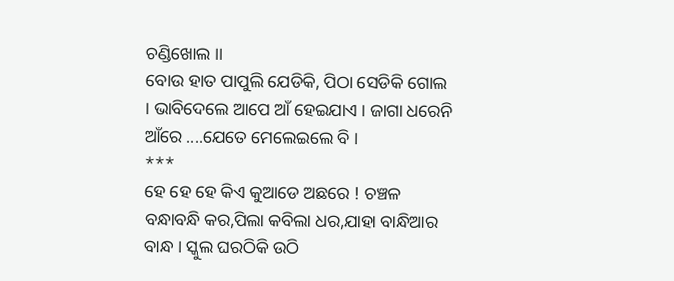ଚଣ୍ଡିଖୋଲ ।।
ବୋଉ ହାତ ପାପୁଲି ଯେଡିକି, ପିଠା ସେଡିକି ଗୋଲ । ଭାବିଦେଲେ ଆପେ ଆଁ ହେଇଯାଏ । ଜାଗା ଧରେନି ଆଁରେ ....ଯେତେ ମେଲେଇଲେ ବି ।
***
ହେ ହେ ହେ କିଏ କୁଆଡେ ଅଛରେ ! ଚଞ୍ଚଳ ବନ୍ଧାବନ୍ଧି କର,ପିଲା କବିଲା ଧର,ଯାହା ବାନ୍ଧିଆର ବାନ୍ଧ । ସ୍କୁଲ ଘରଠିକି ଉଠି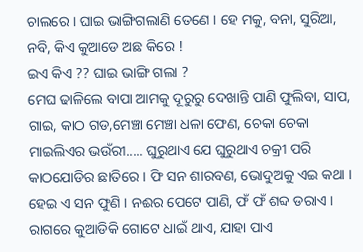ଚାଲରେ । ଘାଇ ଭାଙ୍ଗିଗଲାଣି ତେଣେ । ହେ ମକୁ, ବନା, ସୁରିଆ, ନବି, କିଏ କୁଆଡେ ଅଛ କିରେ !
ଇଏ କିଏ ?? ଘାଇ ଭାଙ୍ଗି ଗଲା ?
ମେଘ ଢାଳିଲେ ବାପା ଆମକୁ ଦୂରୁରୁ ଦେଖାନ୍ତି ପାଣି ଫୁଲିବା, ସାପ, ଗାଇ, କାଠ ଗଡ,ମେଞ୍ଚା ମେଞ୍ଚା ଧଳା ଫେଣ, ଚେକା ଚେକା ମାଇଲିଏର ଭଉଁରୀ..... ଘୁରୁଥାଏ ଯେ ଘୁରୁଥାଏ ଚକ୍ରୀ ପରି କାଠଯୋଡିର ଛାତିରେ । ଫି ସନ ଶାରବଣ, ଭୋଦୁଅକୁ ଏଇ କଥା । ହେଇ ଏ ସନ ଫୁଣି । ନଈର ପେଟେ ପାଣି, ଫଁ ଫଁ ଶବ୍ଦ ଡରାଏ । ରାଗରେ କୁଆଡିକି ଗୋଟେ ଧାଇଁ ଥାଏ, ଯାହା ପାଏ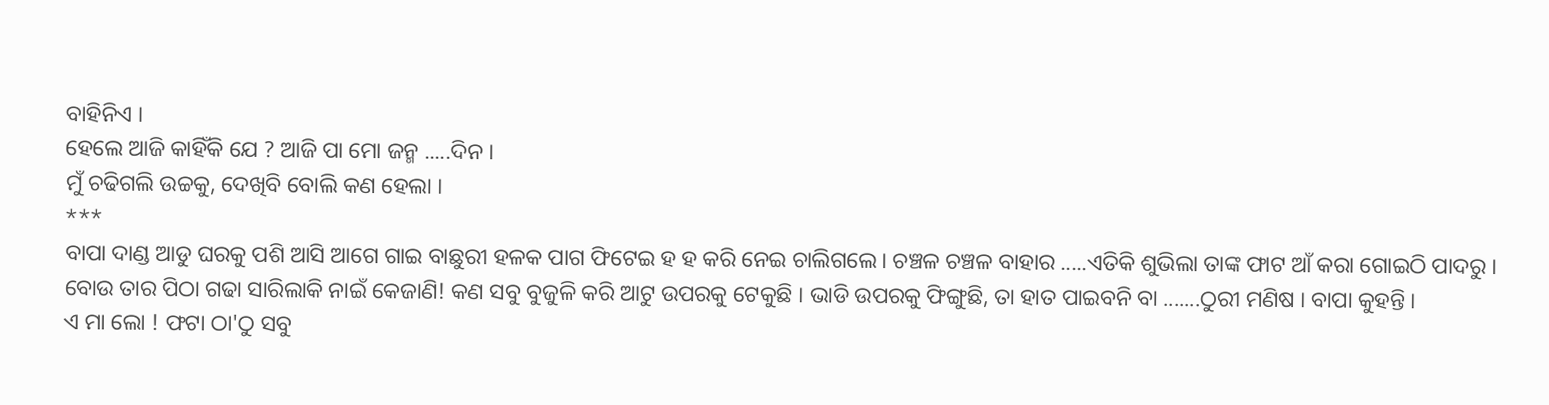ବାହିନିଏ ।
ହେଲେ ଆଜି କାହିଁକି ଯେ ? ଆଜି ପା ମୋ ଜନ୍ମ .....ଦିନ ।
ମୁଁ ଚଢିଗଲି ଉଚ୍ଚକୁ, ଦେଖିବି ବୋଲି କଣ ହେଲା ।
***
ବାପା ଦାଣ୍ଡ ଆଡୁ ଘରକୁ ପଶି ଆସି ଆଗେ ଗାଇ ବାଛୁରୀ ହଳକ ପାଗ ଫିଟେଇ ହ ହ କରି ନେଇ ଚାଲିଗଲେ। ଚଞ୍ଚଳ ଚଞ୍ଚଳ ବାହାର .....ଏତିକି ଶୁଭିଲା ତାଙ୍କ ଫାଟ ଆଁ କରା ଗୋଇଠି ପାଦରୁ ।
ବୋଉ ତାର ପିଠା ଗଢା ସାରିଲାକି ନାଇଁ କେଜାଣି! କଣ ସବୁ ବୁଜୁଳି କରି ଆଟୁ ଉପରକୁ ଟେକୁଛି । ଭାଡି ଉପରକୁ ଫିଙ୍ଗୁଛି, ତା ହାତ ପାଇବନି ବା .......ଠୁରୀ ମଣିଷ । ବାପା କୁହନ୍ତି ।
ଏ ମା ଲୋ ! ଫଟା ଠା'ଠୁ ସବୁ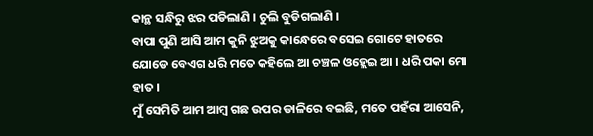କାନ୍ଥ ସନ୍ଧିରୁ ଝର ପଡିଲାଣି । ଚୁଲି ବୁଡିଗଲାଣି ।
ବାପା ପୁଣି ଆସି ଆମ କୁନି ଝୁଅକୁ କାନ୍ଧେରେ ବସେଇ ଗୋଟେ ହାତରେ ଯୋଡେ ବେଏଗ ଧରି ମତେ କହିଲେ ଆ ଚଞ୍ଚଳ ଓହ୍ଲେଇ ଆ । ଧରି ପକା ମୋ ହାତ ।
ମୁଁ ସେମିତି ଆମ ଆମ୍ବ ଗଛ ଉପର ଡାଳିରେ ବଇଛି, ମତେ ପହଁରା ଆସେନି,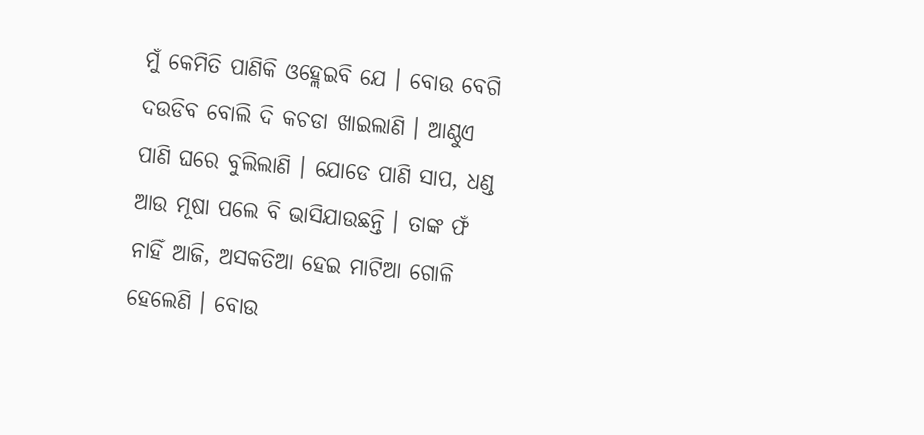ମୁଁ କେମିତି ପାଣିକି ଓହ୍ଲେଇବି ଯେ । ବୋଉ ବେଗି ଦଉଡିବ ବୋଲି ଦି କଚଡା ଖାଇଲାଣି । ଆଣ୍ଠୁଏ ପାଣି ଘରେ ବୁଲିଲାଣି । ଯୋଡେ ପାଣି ସାପ, ଧଣ୍ଡ ଆଉ ମୂଷା ପଲେ ବି ଭାସିଯାଉଛନ୍ତି । ତାଙ୍କ ଫଁ ନାହିଁ ଆଜି, ଅସକତିଆ ହେଇ ମାଟିଆ ଗୋଳି ହେଲେଣି । ବୋଉ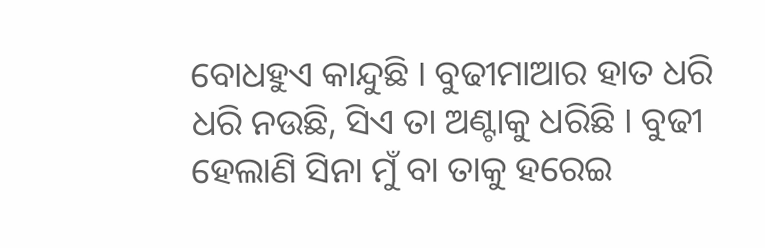ବୋଧହୁଏ କାନ୍ଦୁଛି । ବୁଢୀମାଆର ହାତ ଧରି ଧରି ନଉଛି, ସିଏ ତା ଅଣ୍ଟାକୁ ଧରିଛି । ବୁଢୀ ହେଲାଣି ସିନା ମୁଁ ବା ତାକୁ ହରେଇ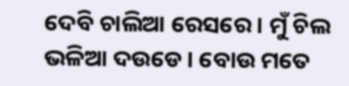ଦେବି ଚାଲିଆ ରେସରେ । ମୁଁ ଚିଲ ଭଳିଆ ଦଉଡେ । ବୋଉ ମତେ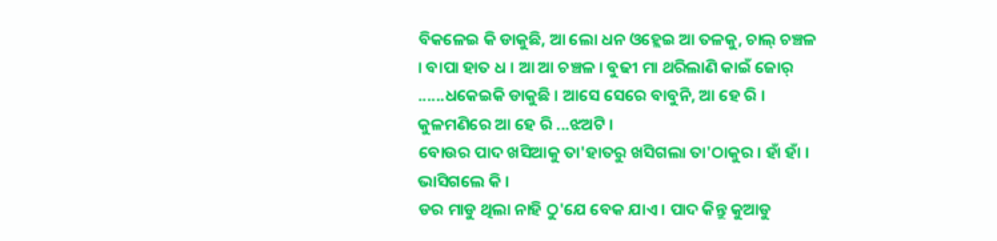ବିକଳେଇ କି ଡାକୁଛି, ଆ ଲୋ ଧନ ଓହ୍ଲେଇ ଆ ତଳକୁ, ଚାଲ୍ ଚଞ୍ଚଳ । ବାପା ହାତ ଧ । ଆ ଆ ଚଞ୍ଚଳ । ବୁଢୀ ମା ଥରିଲାଣି କାଇଁ ଜୋର୍ ......ଧକେଇକି ଡାକୁଛି । ଆସେ ସେରେ ବାବୁନି, ଆ ହେ ରି । କୁଳମଣିରେ ଆ ହେ ରି ...ଝଅଟି ।
ବୋଉର ପାଦ ଖସିଆକୁ ତା'ହାତରୁ ଖସିଗଲା ତା'ଠାକୁର । ହାଁ ହାଁ । ଭାସିଗଲେ କି ।
ଡର ମାଡୁ ଥିଲା ନାହି ଠୁ'ଯେ ବେକ ଯାଏ । ପାଦ କିନ୍ତୁ କୁଆଡୁ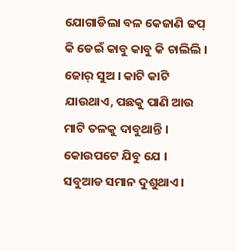ଯୋଗାଡିଲା ବଳ କେଜାଣି ଢପ୍ କି ଡେଇଁ କାବୁ କାବୁ କି ଚାଲିଲି । ଜୋର୍ ସୁଅ । କାଟି କାଟି ଯାଉଥାଏ, ପଛକୁ ପାଣି ଆଉ ମାଟି ତଳକୁ ଦାବୁଥାନ୍ତି । କୋଉପଟେ ଯିବୁ ଯେ । ସବୁଆଡ ସମାନ ଦୁଶୁଥାଏ ।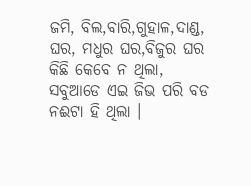ଜମି, ବିଲ,ବାରି,ଗୁହାଳ,ଦାଣ୍ଡ, ଘର, ମଧୁର ଘର,ବିଜୁର ଘର କିଛି କେବେ ନ ଥିଲା, ସବୁଆଡେ ଏଇ ଜିଭ ପରି ବଡ ନଈଟା ହି ଥିଲା ।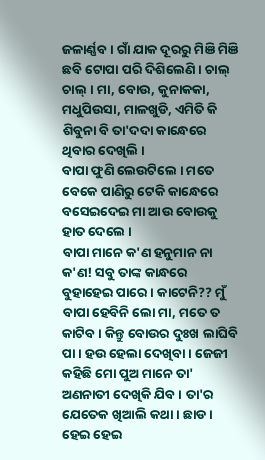ଜଳାର୍ଣ୍ଣବ । ଗାଁ ଯାକ ଦୂରରୁ ମିଞି ମିଞି ଛବି ଟୋପା ପରି ଦିଶିଲେଣି । ଚାଲ୍ ଚାଲ୍ । ମା, ବୋଉ, କୁନାକକା, ମଧୁପିଉସା, ମାଳଖୁଡି, ଏମିତି କି ଶିବୁନା ବି ତା'ଦଦା କାନ୍ଧେରେ ଥିବାର ଦେଖିଲି ।
ବାପା ଫୁଣି ଲେଉଟିଲେ । ମତେ ବେକେ ପାଣିରୁ ଟେକି କାନ୍ଧେରେ ବସେଇଦେଇ ମା ଆଉ ବୋଉକୁ ହାତ ଦେଲେ ।
ବାପା ମାନେ କ'ଣ ହନୁମାନ ନା କ'ଣ! ସବୁ ତାଙ୍କ କାନ୍ଧରେ ବୁହାହେଇ ପାରେ । କାଟେନି?? ମୁଁ ବାପା ହେବିନି ଲୋ ମା, ମତେ ତ କାଟିବ । କିନ୍ତୁ ବୋଉର ଦୁଃଖ ଲାଘିବି ପା । ହଉ ହେଲା ଦେଖିବା । ଜେଜୀ କହିଛି ମୋ ପୁଅ ମାନେ ତା' ଅଣନାତୀ ଦେଖିକି ଯିବ । ତା'ର ଯେତେକ ଖିଆଲି କଥା । ଛାଡ ।
ହେଇ ହେଇ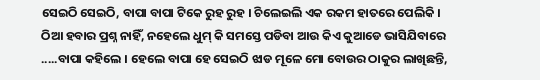ସେଇଠି ସେଇଠି, ବାପା ବାପା ଟିକେ ରୁହ ରୁହ । ଚିଲେଇଲି ଏକ ରକମ ହାତରେ ପେଲିକି । ଠିଆ ହବାର ପ୍ରଶ୍ନ ନାହିଁ, ନହେଲେ ଧୁମ୍ କି ସମସ୍ତେ ପଡିବା ଆଉ କିଏ କୁଆଡେ ଭାସିଯିବାରେ .....ବାପା କହିଲେ । ହେଲେ ବାପା ହେ ସେଇଠି ଝାଡ ମୂଳେ ମୋ ବୋଉର ଠାକୁର ଲାଖିଛନ୍ତି,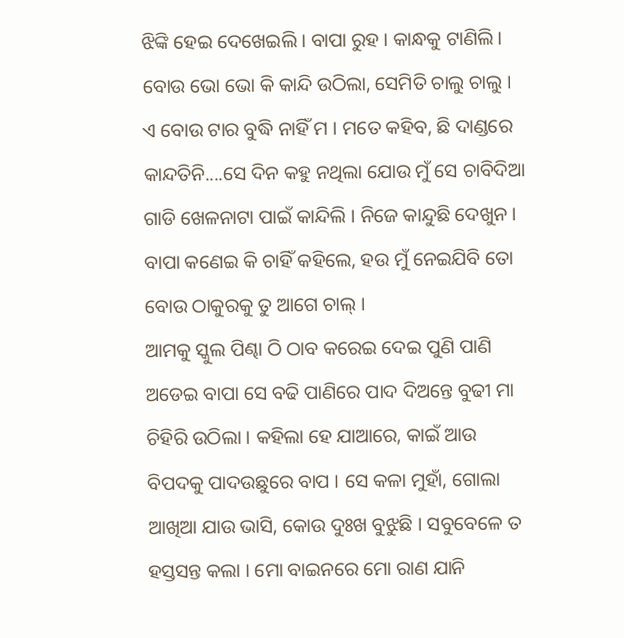ଝିଙ୍କି ହେଇ ଦେଖେଇଲି । ବାପା ରୁହ । କାନ୍ଧକୁ ଟାଣିଲି ।
ବୋଉ ଭୋ ଭୋ କି କାନ୍ଦି ଉଠିଲା, ସେମିତି ଚାଲୁ ଚାଲୁ । ଏ ବୋଉ ଟାର ବୁଦ୍ଧି ନାହିଁ ମ । ମତେ କହିବ, ଛି ଦାଣ୍ଡରେ କାନ୍ଦତିନି....ସେ ଦିନ କହୁ ନଥିଲା ଯୋଉ ମୁଁ ସେ ଚାବିଦିଆ ଗାଡି ଖେଳନାଟା ପାଇଁ କାନ୍ଦିଲି । ନିଜେ କାନ୍ଦୁଛି ଦେଖୁନ ।
ବାପା କଣେଇ କି ଚାହିଁ କହିଲେ, ହଉ ମୁଁ ନେଇଯିବି ତୋ ବୋଉ ଠାକୁରକୁ ତୁ ଆଗେ ଚାଲ୍ ।
ଆମକୁ ସ୍କୁଲ ପିଣ୍ଢା ଠି ଠାବ କରେଇ ଦେଇ ପୁଣି ପାଣି ଅଡେଇ ବାପା ସେ ବଢି ପାଣିରେ ପାଦ ଦିଅନ୍ତେ ବୁଢୀ ମା ଚିହିରି ଉଠିଲା । କହିଲା ହେ ଯାଆରେ, କାଇଁ ଆଉ ବିପଦକୁ ପାଦଉଛୁରେ ବାପ । ସେ କଳା ମୁହାଁ, ଗୋଲା ଆଖିଆ ଯାଉ ଭାସି, କୋଉ ଦୁଃଖ ବୁଝୁଛି । ସବୁବେଳେ ତ ହସ୍ତସନ୍ତ କଲା । ମୋ ବାଇନରେ ମୋ ରାଣ ଯାନି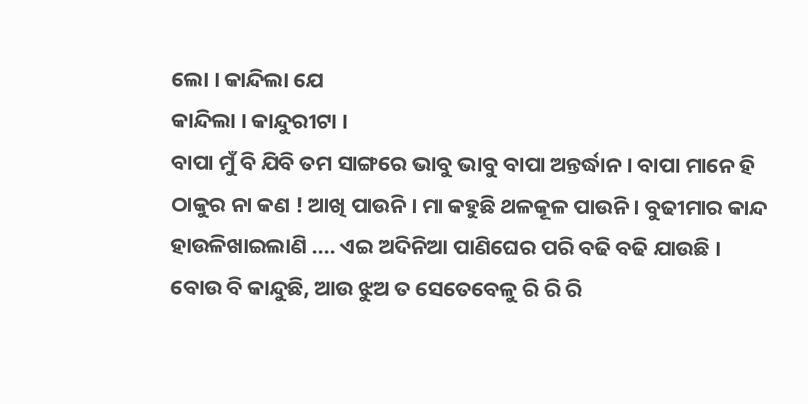ଲୋ । କାନ୍ଦିଲା ଯେ
କାନ୍ଦିଲା । କାନ୍ଦୁରୀଟା ।
ବାପା ମୁଁ ବି ଯିବି ତମ ସାଙ୍ଗରେ ଭାବୁ ଭାବୁ ବାପା ଅନ୍ତର୍ଦ୍ଧାନ । ବାପା ମାନେ ହି ଠାକୁର ନା କଣ ! ଆଖି ପାଉନି । ମା କହୁଛି ଥଳକୂଳ ପାଉନି । ବୁଢୀମାର କାନ୍ଦ ହାଉଳିଖାଇଲାଣି .... ଏଇ ଅଦିନିଆ ପାଣିଘେର ପରି ବଢି ବଢି ଯାଉଛି । ବୋଉ ବି କାନ୍ଦୁଛି, ଆଉ ଝୁଅ ତ ସେତେବେଳୁ ରି ରି ରି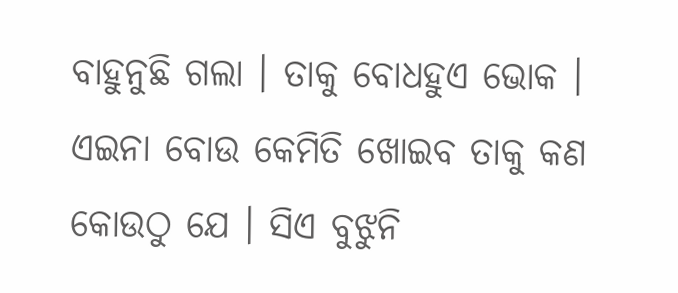ବାହୁନୁଛି ଗଲା । ତାକୁ ବୋଧହୁଏ ଭୋକ । ଏଇନା ବୋଉ କେମିତି ଖୋଇବ ତାକୁ କଣ କୋଉଠୁ ଯେ । ସିଏ ବୁଝୁନି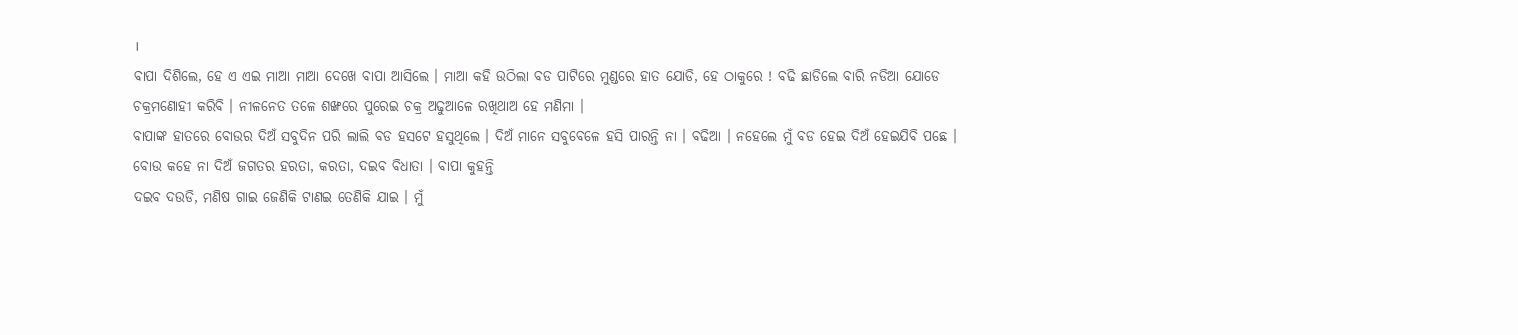।
ବାପା ଦିଶିଲେ, ହେ ଏ ଏଇ ମାଆ ମାଆ ଦେଖେ ବାପା ଆସିଲେ । ମାଆ କହି ଉଠିଲା ବଡ ପାଟିରେ ମୁଣ୍ଡରେ ହାତ ଯୋଡି, ହେ ଠାକୁରେ ! ବଢି ଛାଡିଲେ ବାରି ନଡିଆ ଯୋଡେ ଚକ୍ରମଣୋହୀ କରିବି । ନୀଳନେତ ତଳେ ଶଙ୍ଖରେ ପୁରେଇ ଚକ୍ର ଅଢୁଆଳେ ରଖିଥାଅ ହେ ମଣିମା ।
ବାପାଙ୍କ ହାତରେ ବୋଉର ଦିଅଁ ସବୁଦିନ ପରି ଲାଲି ବଡ ହସଟେ ହସୁଥିଲେ । ଦିଅଁ ମାନେ ସବୁବେଳେ ହସି ପାରନ୍ତି ନା । ବଢିଆ । ନହେଲେ ମୁଁ ବଡ ହେଇ ଦିଅଁ ହେଇଯିବି ପଛେ । ବୋଉ କହେ ନା ଦିଅଁ ଜଗତର ହରତା, କରତା, ଦଇବ ବିଧାତା । ବାପା କୁହନ୍ତି
ଦଇବ ଦଉଡି, ମଣିଷ ଗାଇ ଜେଣିକି ଟାଣଇ ତେଣିକି ଯାଇ । ମୁଁ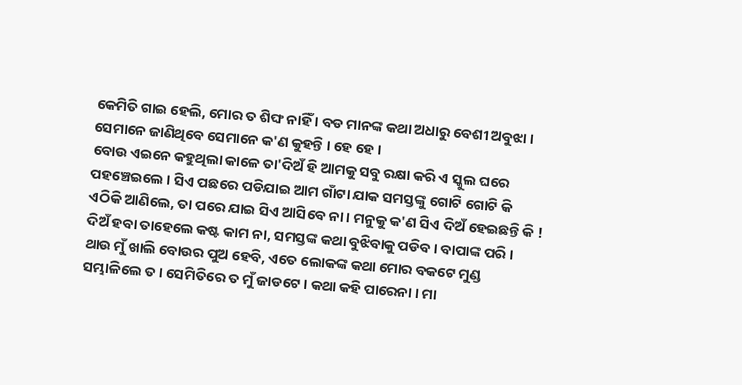କେମିତି ଗାଇ ହେଲି, ମୋର ତ ଶିଙ୍ଘ ନାହିଁ । ବଡ ମାନଙ୍କ କଥା ଅଧାରୁ ବେଶୀ ଅବୁଝା । ସେମାନେ ଜାଣିଥିବେ ସେମାନେ କ'ଣ କୁହନ୍ତି । ହେ ହେ ।
ବୋଉ ଏଇନେ କହୁଥିଲା କାଳେ ତା'ଦିଅଁ ହି ଆମକୁ ସବୁ ରକ୍ଷା କରି ଏ ସ୍କୁଲ ଘରେ ପହଞ୍ଚେଇଲେ । ସିଏ ପଛରେ ପଡିଯାଇ ଆମ ଗାଁଟା ଯାକ ସମସ୍ତଙ୍କୁ ଗୋଟି ଗୋଟି କି ଏଠିକି ଆଣିଲେ, ତା ପରେ ଯାଇ ସିଏ ଆସିବେ ନା । ମନୁକୁ କ'ଣ ସିଏ ଦିଅଁ ହେଇଛନ୍ତି କି ! ଦିଅଁ ହବା ତାହେଲେ କଷ୍ଟ କାମ ନା, ସମସ୍ତଙ୍କ କଥା ବୁଝିବାକୁ ପଡିବ । ବାପାଙ୍କ ପରି ।
ଥାଉ ମୁଁ ଖାଲି ବୋଉର ପୁଅ ହେବି, ଏତେ ଲୋକଙ୍କ କଥା ମୋର ବକଟେ ମୁଣ୍ଡ ସମ୍ଭାଳିଲେ ତ । ସେମିତିରେ ତ ମୁଁ ଜାଡଟେ । କଥା କହି ପାରେନା । ମା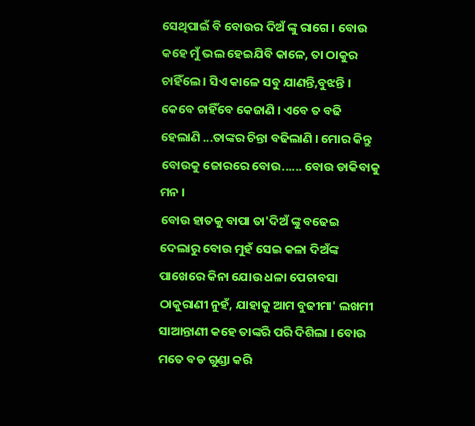ସେଥିପାଇଁ ବି ବୋଉର ଦିଅଁ ଙ୍କୁ ରାଗେ । ବୋଉ କହେ ମୁଁ ଭଲ ହେଇଯିବି କାଳେ, ତା ଠାକୁର ଚାହିଁଲେ । ସିଏ କାଳେ ସବୁ ଯାଣନ୍ତି,ବୁଝନ୍ତି । କେବେ ଚାହିଁବେ କେଜାଣି । ଏବେ ତ ବଢି ହେଲାଣି ...ତାଙ୍କର ଚିନ୍ତା ବଢିଲାଣି । ମୋର କିନ୍ତୁ ବୋଉକୁ ଜୋରରେ ବୋଉ...... ବୋଉ ଡାକିବାକୁ ମନ ।
ବୋଉ ହାତକୁ ବାପା ତା'ଦିଅଁ ଙ୍କୁ ବଢେଇ ଦେଲାରୁ ବୋଉ ମୁହଁ ସେଇ କଳା ଦିଅଁଙ୍କ ପାଖେରେ କିନା ଯୋଉ ଧଳା ପେଚାବସା ଠାକୁରାଣୀ ନୁହଁ, ଯାହାକୁ ଆମ ବୁଢୀମା' ଲଖମୀ ସାଆନ୍ତାଣୀ କହେ ତାଙ୍କରି ପରି ଦିଶିଲା । ବୋଉ ମତେ ବଡ ଗୁଣ୍ଡା କରି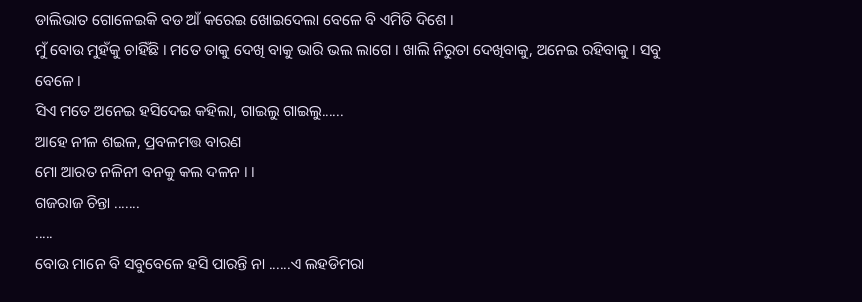ଡାଲିଭାତ ଗୋଳେଇକି ବଡ ଆଁ କରେଇ ଖୋଇଦେଲା ବେଳେ ବି ଏମିତି ଦିଶେ ।
ମୁଁ ବୋଉ ମୁହଁକୁ ଚାହିଁଛି । ମତେ ତାକୁ ଦେଖି ବାକୁ ଭାରି ଭଲ ଲାଗେ । ଖାଲି ନିରୁତା ଦେଖିବାକୁ, ଅନେଇ ରହିବାକୁ । ସବୁ ବେଳେ ।
ସିଏ ମତେ ଅନେଇ ହସିଦେଇ କହିଲା, ଗାଇଲୁ ଗାଇଲୁ......
ଆହେ ନୀଳ ଶଇଳ, ପ୍ରବଳମତ୍ତ ବାରଣ
ମୋ ଆରତ ନଳିନୀ ବନକୁ କଲ ଦଳନ । ।
ଗଜରାଜ ଚିନ୍ତା .......
.....
ବୋଉ ମାନେ ବି ସବୁବେଳେ ହସି ପାରନ୍ତି ନା ......ଏ ଲହଡିମରା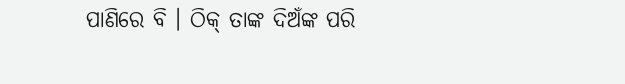ପାଣିରେ ବି । ଠିକ୍ ତାଙ୍କ ଦିଅଁଙ୍କ ପରି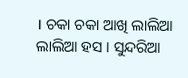। ଚକା ଚକା ଆଖି ଲାଲିଆ ଲାଲିଆ ହସ । ସୁନ୍ଦରିଆ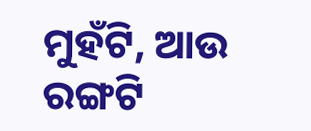ମୁହଁଟି, ଆଉ ରଙ୍ଗଟି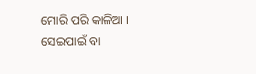ମୋରି ପରି କାଳିଆ । ସେଇପାଇଁ ବା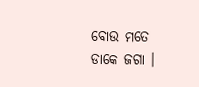ବୋଉ ମତେ ଡାକେ ଜଗା ।